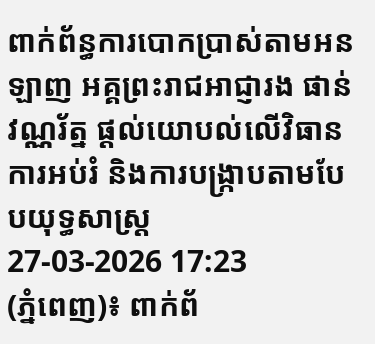ពាក់ព័ន្ធការបោកប្រាស់តាមអនឡាញ អគ្គព្រះរាជអាជ្ញារង ផាន់ វណ្ណរ័ត្ន ផ្តល់យោបល់លើវិធានការអប់រំ និងការបង្ក្រាបតាមបែបយុទ្ធសាស្ត្រ
27-03-2026 17:23
(ភ្នំពេញ)៖ ពាក់ព័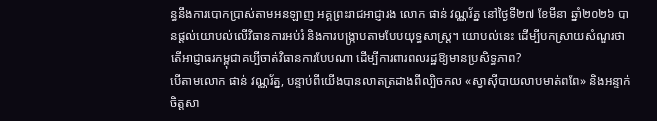ន្ធនឹងការបោកប្រាស់តាមអនឡាញ អគ្គព្រះរាជអាជ្ញារង លោក ផាន់ វណ្ណរ័ត្ន នៅថ្ងៃទី២៧ ខែមីនា ឆ្នាំ២០២៦ បានផ្តល់យោបល់លើវិធានការអប់រំ និងការបង្ក្រាបតាមបែបយុទ្ធសាស្ត្រ។ យោបល់នេះ ដើម្បីបកស្រាយសំណួរថា តើអាជ្ញាធរកម្ពុជាគប្បីចាត់វិធានការបែបណា ដើម្បីការពារពលរដ្ឋឱ្យមានប្រសិទ្ធភាព?
បើតាមលោក ផាន់ វណ្ណរ័ត្ន, បន្ទាប់ពីយើងបានលាតត្រដាងពីល្បិចកល «ស្វាស៊ីបាយលាបមាត់ពពែ» និងអន្ទាក់ចិត្តសា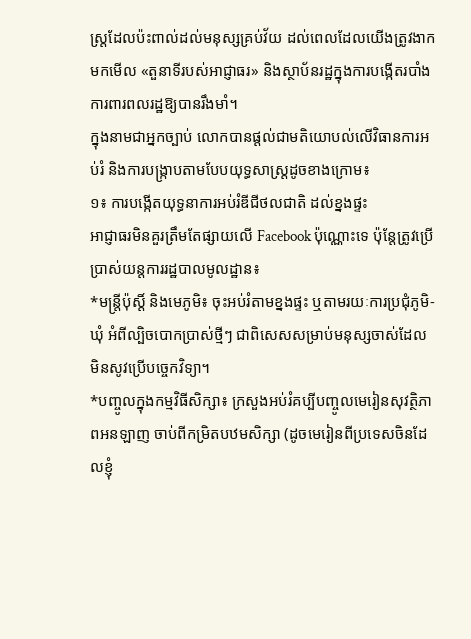ស្ត្រដែលប៉ះពាល់ដល់មនុស្សគ្រប់វ័យ ដល់ពេលដែលយើងត្រូវងាកមកមើល «តួនាទីរបស់អាជ្ញាធរ» និងស្ថាប័នរដ្ឋក្នុងការបង្កើតរបាំងការពារពលរដ្ឋឱ្យបានរឹងមាំ។
ក្នុងនាមជាអ្នកច្បាប់ លោកបានផ្ដល់ជាមតិយោបល់លើវិធានការអប់រំ និងការបង្ក្រាបតាមបែបយុទ្ធសាស្ត្រដូចខាងក្រោម៖
១៖ ការបង្កើតយុទ្ធនាការអប់រំឌីជីថលជាតិ ដល់ខ្នងផ្ទះ
អាជ្ញាធរមិនគួរត្រឹមតែផ្សាយលើ Facebook ប៉ុណ្ណោះទេ ប៉ុន្តែត្រូវប្រើប្រាស់យន្តការរដ្ឋបាលមូលដ្ឋាន៖
*មន្ត្រីប៉ុស្តិ៍ និងមេភូមិ៖ ចុះអប់រំតាមខ្នងផ្ទះ ឬតាមរយៈការប្រជុំភូមិ-ឃុំ អំពីល្បិចបោកប្រាស់ថ្មីៗ ជាពិសេសសម្រាប់មនុស្សចាស់ដែលមិនសូវប្រើបច្ចេកវិទ្យា។
*បញ្ចូលក្នុងកម្មវិធីសិក្សា៖ ក្រសួងអប់រំគប្បីបញ្ចូលមេរៀនសុវត្ថិភាពអនឡាញ ចាប់ពីកម្រិតបឋមសិក្សា (ដូចមេរៀនពីប្រទេសចិនដែលខ្ញុំ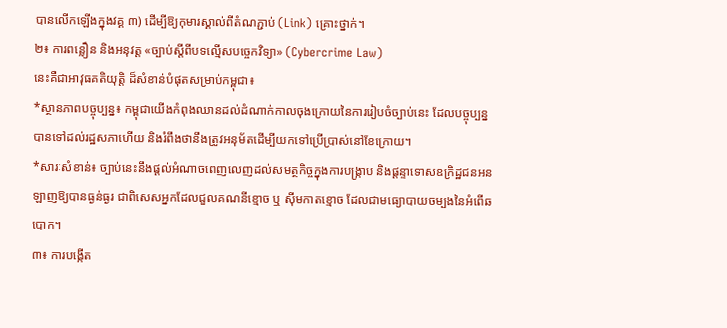បានលើកឡើងក្នុងវគ្គ ៣) ដើម្បីឱ្យកុមារស្គាល់ពីតំណភ្ជាប់ (Link) គ្រោះថ្នាក់។
២៖ ការពន្លឿន និងអនុវត្ត «ច្បាប់ស្តីពីបទល្មើសបច្ចេកវិទ្យា» (Cybercrime Law)
នេះគឺជាអាវុធគតិយុត្តិ ដ៏សំខាន់បំផុតសម្រាប់កម្ពុជា៖
*ស្ថានភាពបច្ចុប្បន្ន៖ កម្ពុជាយើងកំពុងឈានដល់ដំណាក់កាលចុងក្រោយនៃការរៀបចំច្បាប់នេះ ដែលបច្ចុប្បន្នបានទៅដល់រដ្ឋសភាហើយ និងរំពឹងថានឹងត្រូវអនុម័តដើម្បីយកទៅប្រើប្រាស់នៅខែក្រោយ។
*សារៈសំខាន់៖ ច្បាប់នេះនឹងផ្តល់អំណាចពេញលេញដល់សមត្ថកិច្ចក្នុងការបង្ក្រាប និងផ្តន្ទាទោសឧក្រិដ្ឋជនអនឡាញឱ្យបានធ្ងន់ធ្ងរ ជាពិសេសអ្នកដែលជួលគណនីខ្មោច ឬ ស៊ីមកាតខ្មោច ដែលជាមធ្យោបាយចម្បងនៃអំពើឆបោក។
៣៖ ការបង្កើត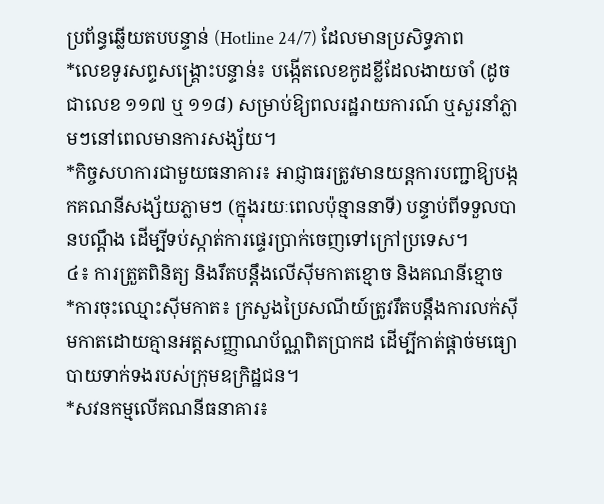ប្រព័ន្ធឆ្លើយតបបន្ទាន់ (Hotline 24/7) ដែលមានប្រសិទ្ធភាព
*លេខទូរសព្ទសង្គ្រោះបន្ទាន់៖ បង្កើតលេខកូដខ្លីដែលងាយចាំ (ដូចជាលេខ ១១៧ ឬ ១១៨) សម្រាប់ឱ្យពលរដ្ឋរាយការណ៍ ឬសួរនាំភ្លាមៗនៅពេលមានការសង្ស័យ។
*កិច្ចសហការជាមួយធនាគារ៖ អាជ្ញាធរត្រូវមានយន្តការបញ្ជាឱ្យបង្កកគណនីសង្ស័យភ្លាមៗ (ក្នុងរយៈពេលប៉ុន្មាននាទី) បន្ទាប់ពីទទួលបានបណ្តឹង ដើម្បីទប់ស្កាត់ការផ្ទេរប្រាក់ចេញទៅក្រៅប្រទេស។
៤៖ ការត្រួតពិនិត្យ និងរឹតបន្តឹងលើស៊ីមកាតខ្មោច និងគណនីខ្មោច
*ការចុះឈ្មោះស៊ីមកាត៖ ក្រសួងប្រៃសណីយ៍ត្រូវរឹតបន្តឹងការលក់ស៊ីមកាតដោយគ្មានអត្តសញ្ញាណប័ណ្ណពិតប្រាកដ ដើម្បីកាត់ផ្តាច់មធ្យោបាយទាក់ទងរបស់ក្រុមឧក្រិដ្ឋជន។
*សវនកម្មលើគណនីធនាគារ៖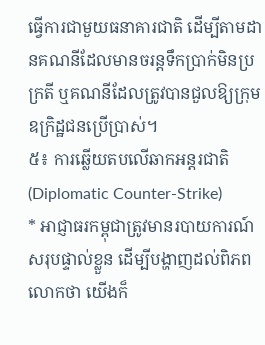ធ្វើការជាមួយធនាគារជាតិ ដើម្បីតាមដានគណនីដែលមានចរន្តទឹកប្រាក់មិនប្រក្រតី ឬគណនីដែលត្រូវបានជួលឱ្យក្រុមឧក្រិដ្ឋជនប្រើប្រាស់។
៥៖ ការឆ្លើយតបលើឆាកអន្តរជាតិ (Diplomatic Counter-Strike)
* អាជ្ញាធរកម្ពុជាត្រូវមានរបាយការណ៍សរុបផ្ទាល់ខ្លួន ដើម្បីបង្ហាញដល់ពិភពលោកថា យើងក៏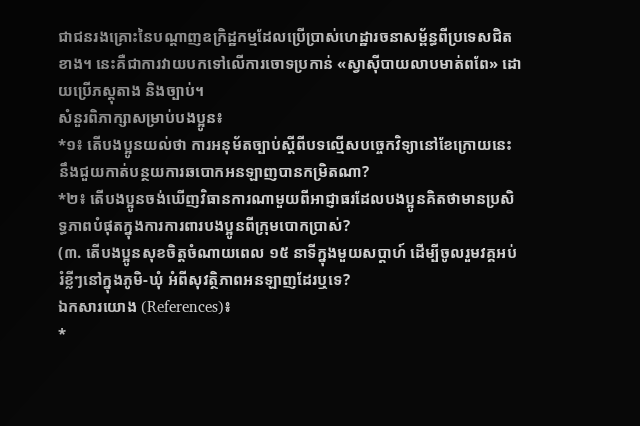ជាជនរងគ្រោះនៃបណ្តាញឧក្រិដ្ឋកម្មដែលប្រើប្រាស់ហេដ្ឋារចនាសម្ព័ន្ធពីប្រទេសជិតខាង។ នេះគឺជាការវាយបកទៅលើការចោទប្រកាន់ «ស្វាស៊ីបាយលាបមាត់ពពែ» ដោយប្រើភស្តុតាង និងច្បាប់។
សំនួរពិភាក្សាសម្រាប់បងប្អូន៖
*១៖ តើបងប្អូនយល់ថា ការអនុម័តច្បាប់ស្តីពីបទល្មើសបច្ចេកវិទ្យានៅខែក្រោយនេះ នឹងជួយកាត់បន្ថយការឆបោកអនឡាញបានកម្រិតណា?
*២៖ តើបងប្អូនចង់ឃើញវិធានការណាមួយពីអាជ្ញាធរដែលបងប្អូនគិតថាមានប្រសិទ្ធភាពបំផុតក្នុងការការពារបងប្អូនពីក្រុមបោកប្រាស់?
(៣. តើបងប្អូនសុខចិត្តចំណាយពេល ១៥ នាទីក្នុងមួយសប្តាហ៍ ដើម្បីចូលរួមវគ្គអប់រំខ្លីៗនៅក្នុងភូមិ-ឃុំ អំពីសុវត្ថិភាពអនឡាញដែរឬទេ?
ឯកសារយោង (References)៖
*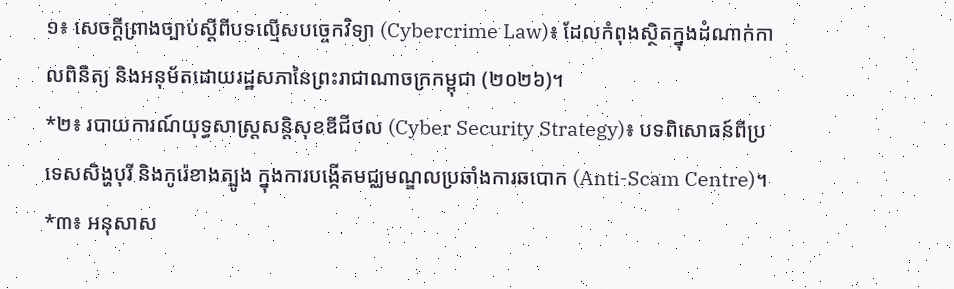១៖ សេចក្តីព្រាងច្បាប់ស្តីពីបទល្មើសបច្ចេកវិទ្យា (Cybercrime Law)៖ ដែលកំពុងស្ថិតក្នុងដំណាក់កាលពិនិត្យ និងអនុម័តដោយរដ្ឋសភានៃព្រះរាជាណាចក្រកម្ពុជា (២០២៦)។
*២៖ របាយការណ៍យុទ្ធសាស្ត្រសន្តិសុខឌីជីថល (Cyber Security Strategy)៖ បទពិសោធន៍ពីប្រទេសសិង្ហបុរី និងកូរ៉េខាងត្បូង ក្នុងការបង្កើតមជ្ឈមណ្ឌលប្រឆាំងការឆបោក (Anti-Scam Centre)។
*៣៖ អនុសាស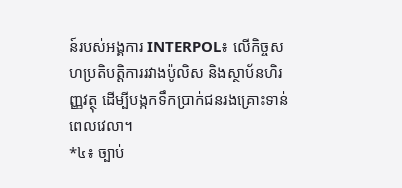ន៍របស់អង្គការ INTERPOL៖ លើកិច្ចសហប្រតិបត្តិការរវាងប៉ូលិស និងស្ថាប័នហិរញ្ញវត្ថុ ដើម្បីបង្កកទឹកប្រាក់ជនរងគ្រោះទាន់ពេលវេលា។
*៤៖ ច្បាប់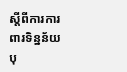ស្តីពីការការពារទិន្នន័យបុ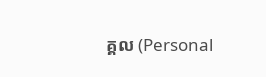គ្គល (Personal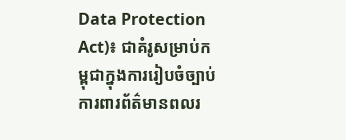Data Protection Act)៖ ជាគំរូសម្រាប់កម្ពុជាក្នុងការរៀបចំច្បាប់ការពារព័ត៌មានពលរ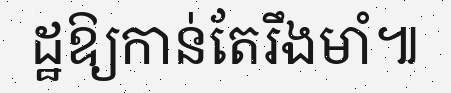ដ្ឋឱ្យកាន់តែរឹងមាំ៕